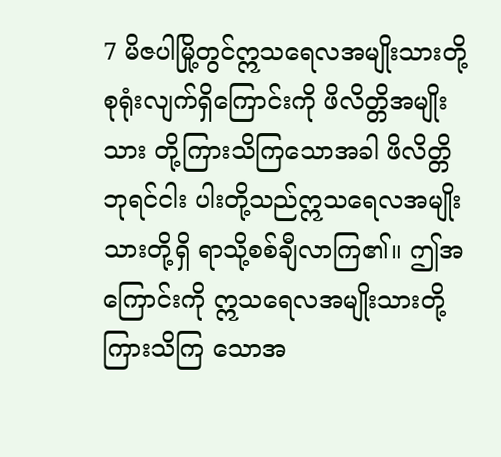7 မိဇပါမြို့တွင်ဣသရေလအမျိုးသားတို့ စုရုံးလျက်ရှိကြောင်းကို ဖိလိတ္တိအမျိုးသား တို့ကြားသိကြသောအခါ ဖိလိတ္တိဘုရင်ငါး ပါးတို့သည်ဣသရေလအမျိုးသားတို့ရှိ ရာသို့စစ်ချီလာကြ၏။ ဤအကြောင်းကို ဣသရေလအမျိုးသားတို့ကြားသိကြ သောအ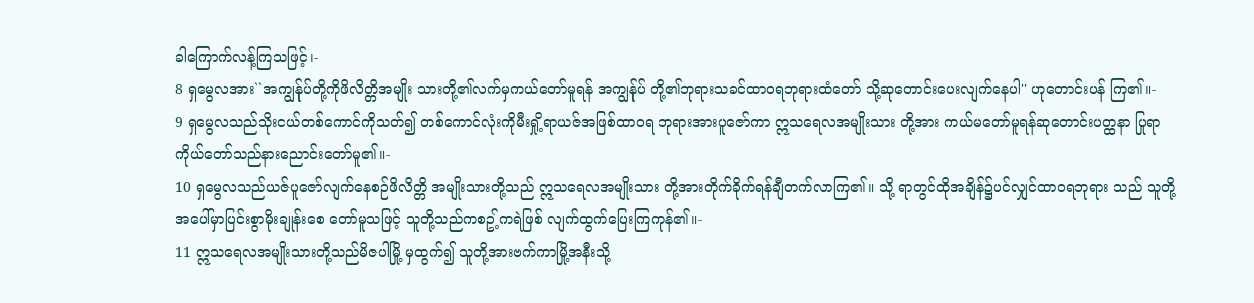ခါကြောက်လန့်ကြသဖြင့်၊-
8 ရှမွေလအား``အကျွန်ုပ်တို့ကိုဖိလိတ္တိအမျိုး သားတို့၏လက်မှကယ်တော်မူရန် အကျွန်ုပ် တို့၏ဘုရားသခင်ထာဝရဘုရားထံတော် သို့ဆုတောင်းပေးလျက်နေပါ'' ဟုတောင်းပန် ကြ၏။-
9 ရှမွေလသည်သိုးငယ်တစ်ကောင်ကိုသတ်၍ တစ်ကောင်လုံးကိုမီးရှို့ရာယဇ်အဖြစ်ထာဝရ ဘုရားအားပူဇော်ကာ ဣသရေလအမျိုးသား တို့အား ကယ်မတော်မူရန်ဆုတောင်းပတ္ထနာ ပြုရာကိုယ်တော်သည်နားညောင်းတော်မူ၏။-
10 ရှမွေလသည်ယဇ်ပူဇော်လျက်နေစဉ်ဖိလိတ္တိ အမျိုးသားတို့သည် ဣသရေလအမျိုးသား တို့အားတိုက်ခိုက်ရန်ချီတက်လာကြ၏။ သို့ ရာတွင်ထိုအချိန်၌ပင်လျှင်ထာဝရဘုရား သည် သူတို့အပေါ်မှာပြင်းစွာမိုးချုန်းစေ တော်မူသဖြင့် သူတို့သည်ကစဥ့်ကရဲဖြစ် လျက်ထွက်ပြေးကြကုန်၏။-
11 ဣသရေလအမျိုးသားတို့သည်မိဇပါမြို့ မှထွက်၍ သူတို့အားဗက်ကာမြို့အနီးသို့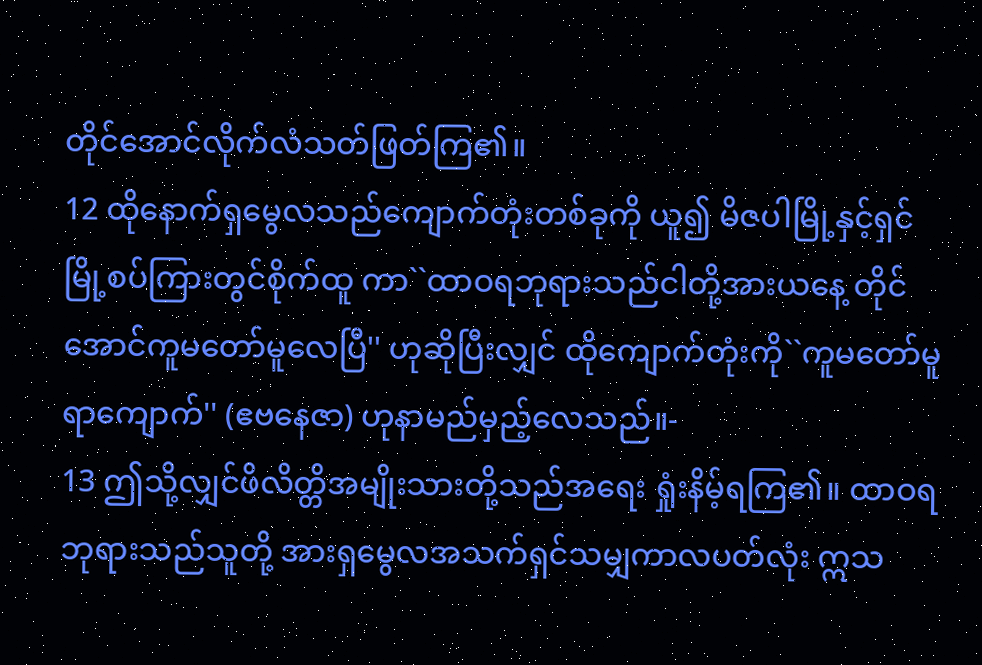တိုင်အောင်လိုက်လံသတ်ဖြတ်ကြ၏။
12 ထိုနောက်ရှမွေလသည်ကျောက်တုံးတစ်ခုကို ယူ၍ မိဇပါမြို့နှင့်ရှင်မြို့စပ်ကြားတွင်စိုက်ထူ ကာ``ထာဝရဘုရားသည်ငါတို့အားယနေ့ တိုင်အောင်ကူမတော်မူလေပြီ'' ဟုဆိုပြီးလျှင် ထိုကျောက်တုံးကို``ကူမတော်မူရာကျောက်'' (ဧဗနေဇာ) ဟုနာမည်မှည့်လေသည်။-
13 ဤသို့လျှင်ဖိလိတ္တိအမျိုးသားတို့သည်အရေး ရှုံးနိမ့်ရကြ၏။ ထာဝရဘုရားသည်သူတို့ အားရှမွေလအသက်ရှင်သမျှကာလပတ်လုံး ဣသ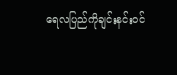ရေလပြည်ကိုချင်းနင်းဝင်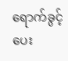ရောက်ခွင့် ပေး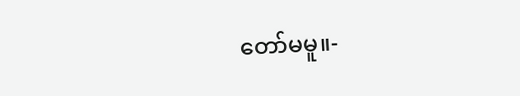တော်မမူ။-